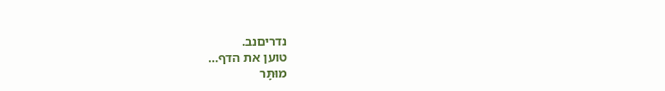נדריםנב.
טוען את הדף…
מוּתָּר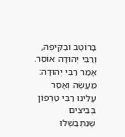בָּרוֹטֶב וּבַקֵּיפֶה, וְרַבִּי יְהוּדָה אוֹסֵר. אָמַר רַבִּי יְהוּדָה: מַעֲשֶׂה וְאָסַר עָלֵינוּ רַבִּי טַרְפוֹן בְּבֵיצִים שֶׁנִּתְבַּשְּׁלוּ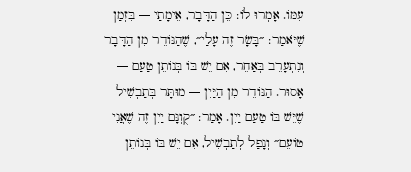עִמּוֹ. אָמְרוּ לוֹ: כֵּן הַדָּבָר, אֵימָתַי — בִּזְמַן שֶׁיֹּאמַר: ״בָּשָׂר זֶה עָלַי״, שֶׁהַנּוֹדֵר מִן הַדָּבָר וְנִתְעָרֵב בְּאַחֵר, אִם יֵשׁ בּוֹ בְּנוֹתֵן טַעַם — אָסוּר. הַנּוֹדֵר מִן הַיַּיִן — מוּתָּר בְּתַבְשִׁיל שֶׁיֵּשׁ בּוֹ טַעַם יַיִן. אָמַר: ״קֻוֽנָּם יַיִן זֶה שֶׁאֲנִי טוֹעֵם״ וְנָפַל לְתַבְשִׁיל, אִם יֵשׁ בּוֹ בְּנוֹתֵן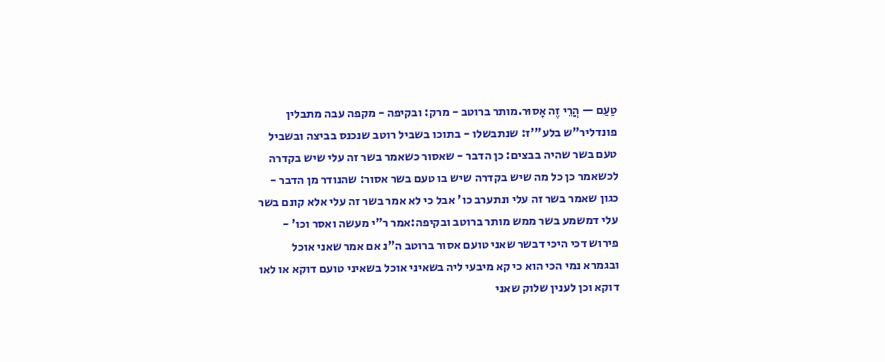טַעַם — הֲרֵי זֶה אָסוּר.מותר ברוטב - מרק: ובקיפה - מקפה עבה מתבלין פונדליר"ש בלע"'ז: שנתבשלו - בתוכו בשביל רוטב שנכנס בביצה ובשביל טעם בשר שהיה בבצים: כן הדבר - שאסור כשאמר בשר זה עלי שיש בקדרה לכשאמר כן כל מה שיש בקדרה שיש בו טעם בשר אסור: שהנודר מן הדבר - כגון שאמר בשר זה עלי ונתערב כו' אבל כי לא אמר בשר זה עלי אלא קונם בשר עלי דמשמע בשר ממש מותר ברוטב ובקיפה:אמר ר"י מעשה ואסר וכו' - פירוש דכי היכי דבשר שאני טועם אסור ברוטב ה"נ אם אמר שאני אוכל ובגמרא נמי הכי הוא כי קא מיבעי ליה בשאיני אוכל בשאיני טועם דוקא או לאו דוקא וכן לענין שלוק שאני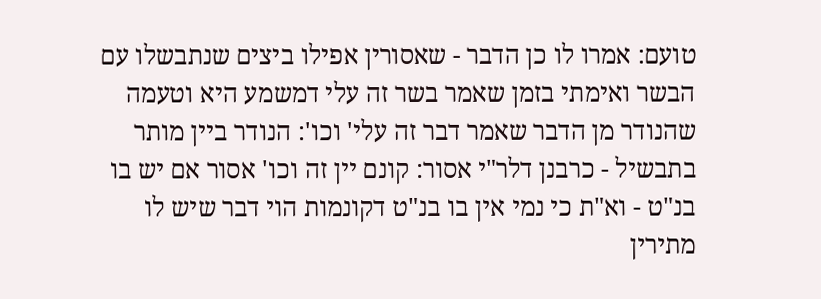טועם: אמרו לו כן הדבר - שאסורין אפילו ביצים שנתבשלו עם הבשר ואימתי בזמן שאמר בשר זה עלי דמשמע היא וטעמה שהנודר מן הדבר שאמר דבר זה עלי' וכו': הנודר ביין מותר בתבשיל - כרבנן דלר"י אסור: קונם יין זה וכו' אסור אם יש בו בנ"ט - וא"ת כי נמי אין בו בנ"ט דקונמות הוי דבר שיש לו מתירין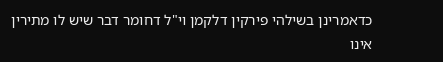כדאמרינן בשילהי פירקין דלקמן וי"ל דחומר דבר שיש לו מתירין אינו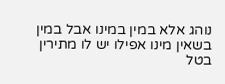נוהג אלא במין במינו אבל במין בשאין מינו אפילו יש לו מתירין בטל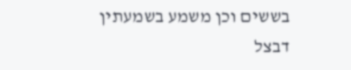בששים וכן משמע בשמעתין דבצל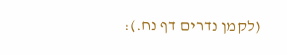(לקמן נדרים דף נח.):